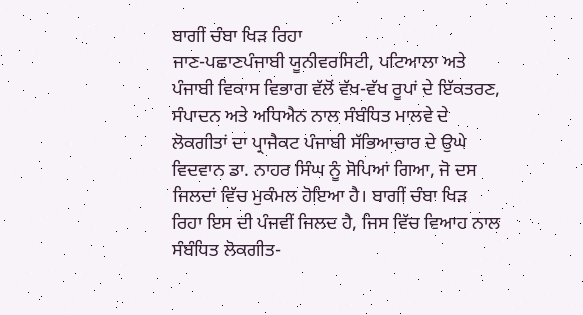ਬਾਗੀਂ ਚੰਬਾ ਖਿੜ ਰਿਹਾ
ਜਾਣ-ਪਛਾਣਪੰਜਾਬੀ ਯੂਨੀਵਰਸਿਟੀ, ਪਟਿਆਲਾ ਅਤੇ ਪੰਜਾਬੀ ਵਿਕਾਸ ਵਿਭਾਗ ਵੱਲੋਂ ਵੱਖ-ਵੱਖ ਰੂਪਾਂ ਦੇ ਇੱਕਤਰਣ, ਸੰਪਾਦਨ ਅਤੇ ਅਧਿਐਨ ਨਾਲ ਸੰਬੰਧਿਤ ਮਾਲਵੇ ਦੇ ਲੋਕਗੀਤਾਂ ਦਾ ਪ੍ਰਾਜੈਕਟ ਪੰਜਾਬੀ ਸੱਭਿਆਚਾਰ ਦੇ ਉਘੇ ਵਿਦਵਾਨ ਡਾ. ਨਾਹਰ ਸਿੰਘ ਨੂੰ ਸੋਪਿਆਂ ਗਿਆ, ਜੋ ਦਸ ਜਿਲਦਾਂ ਵਿੱਚ ਮੁਕੰਮਲ ਹੋਇਆ ਹੈ। ਬਾਗੀਂ ਚੰਬਾ ਖਿੜ ਰਿਹਾ ਇਸ ਦੀ ਪੰਜਵੀਂ ਜਿਲਦ ਹੈ, ਜਿਸ ਵਿੱਚ ਵਿਆਹ ਨਾਲ ਸੰਬੰਧਿਤ ਲੋਕਗੀਤ-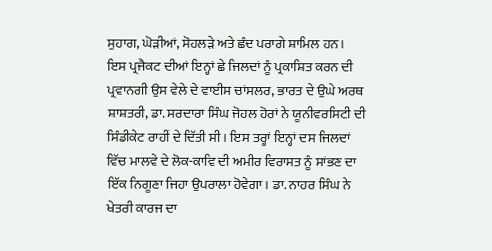ਸੁਹਾਗ, ਘੋੜੀਆਂ, ਸੋਹਲੜੇ ਅਤੇ ਛੰਦ ਪਰਾਗੇ ਸ਼ਾਮਿਲ ਹਨ। ਇਸ ਪ੍ਰਜੈਕਟ ਦੀਆਂ ਇਨ੍ਹਾਂ ਛੇ ਜਿਲਦਾਂ ਨੂੰ ਪ੍ਰਕਾਸ਼ਿਤ ਕਰਨ ਦੀ ਪ੍ਰਵਾਨਗੀ ਉਸ ਵੇਲੇ ਦੇ ਵਾਈਸ ਚਾਂਸਲਰ, ਭਾਰਤ ਦੇ ਉਘੇ ਅਰਥ ਸ਼ਾਸ਼ਤਰੀ, ਡਾ. ਸਰਦਾਰਾ ਸਿੰਘ ਜੋਹਲ ਹੋਰਾਂ ਨੇ ਯੂਨੀਵਰਸਿਟੀ ਦੀ ਸਿੰਡੀਕੇਟ ਰਾਹੀਂ ਦੇ ਦਿੱਤੀ ਸੀ। ਇਸ ਤਰ੍ਹਾਂ ਇਨ੍ਹਾਂ ਦਸ ਜਿਲਦਾਂ ਵਿੱਚ ਮਾਲਵੇ ਦੇ ਲੋਕ-ਕਾਵਿ ਦੀ ਅਮੀਰ ਵਿਰਾਸਤ ਨੂੰ ਸਾਂਭਣ ਦਾ ਇੱਕ ਨਿਗੂਣਾ ਜਿਹਾ ਉਪਰਾਲਾ ਹੋਵੇਗਾ। ਡਾ. ਨਾਹਰ ਸਿੰਘ ਨੇ ਖੇਤਰੀ ਕਾਰਜ ਦਾ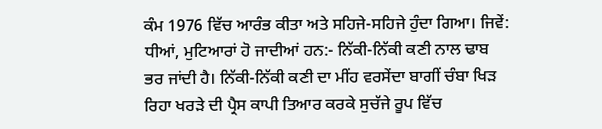ਕੰਮ 1976 ਵਿੱਚ ਆਰੰਭ ਕੀਤਾ ਅਤੇ ਸਹਿਜੇ-ਸਹਿਜੇ ਹੁੰਦਾ ਗਿਆ। ਜਿਵੇਂ: ਧੀਆਂ, ਮੁਟਿਆਰਾਂ ਹੋ ਜਾਦੀਆਂ ਹਨ:- ਨਿੱਕੀ-ਨਿੱਕੀ ਕਣੀ ਨਾਲ ਢਾਬ ਭਰ ਜਾਂਦੀ ਹੈ। ਨਿੱਕੀ-ਨਿੱਕੀ ਕਣੀ ਦਾ ਮੀਂਹ ਵਰਸੇਂਦਾ ਬਾਗੀਂ ਚੰਬਾ ਖਿੜ ਰਿਹਾ ਖਰੜੇ ਦੀ ਪ੍ਰੈਸ ਕਾਪੀ ਤਿਆਰ ਕਰਕੇ ਸੁਚੱਜੇ ਰੂਪ ਵਿੱਚ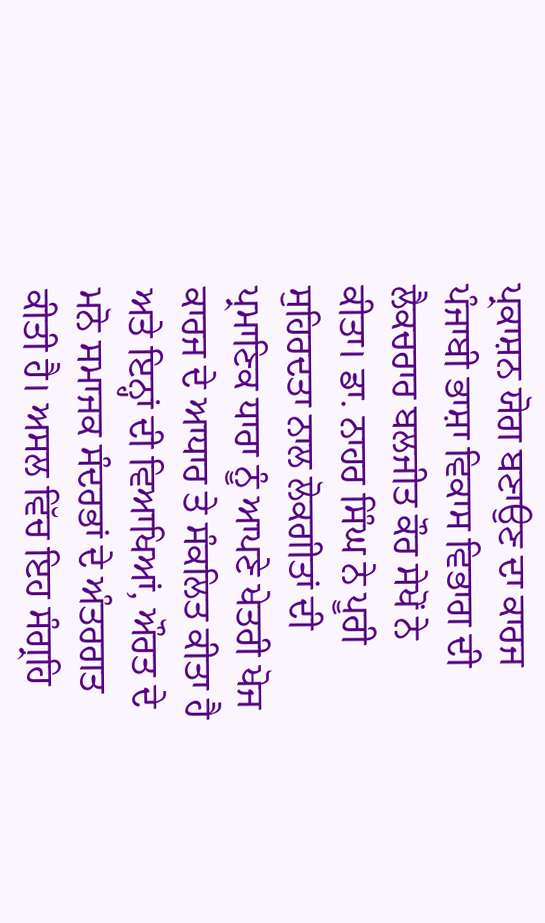ਪ੍ਰਕਾਸ਼ਨ ਯੋਗ ਬਣਾਉਣ ਦਾ ਕਾਰਜ ਪੰਜਾਬੀ ਭਾਸ਼ਾ ਵਿਕਾਸ ਵਿਭਾਗ ਦੀ ਲੈਕਚਰਾਰ ਬਲਜੀਤ ਕੌਰ ਸੇਖੋਂ ਨੇ ਕੀਤਾ। ਡਾ. ਨਾਹਰ ਸਿੰਘ ਨੇ ਪੂਰੀ ਸੁਹਿਰਦਤਾ ਨਾਲ ਲੋਕਗੀਤਾਂ ਦੀ ਪ੍ਰਮਾਣਿਕ ਧਾਰਾ ਨੂੰ ਆਪਣੇ ਖੇਤਰੀ ਖੋਜ ਕਾਰਜ ਦੇ ਆਧਾਰ ਤੇ ਸੰਕਲਿਤ ਕੀਤਾ ਹੈ ਅਤੇ ਇਨ੍ਹਾਂ ਦੀ ਵਿਆਖਿਆਂ, ਔਰਤ ਦੇ ਮਨੋ ਸਮਾਜਕ ਸੰਦਰਭਾਂ ਦੇ ਅੰਤਰਗਤ ਕੀਤੀ ਹੈ। ਅਸਲ ਵਿੱਚ ਇਹ ਸੰਗ੍ਰਹਿ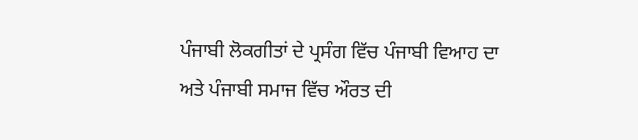ਪੰਜਾਬੀ ਲੋਕਗੀਤਾਂ ਦੇ ਪ੍ਰਸੰਗ ਵਿੱਚ ਪੰਜਾਬੀ ਵਿਆਹ ਦਾ ਅਤੇ ਪੰਜਾਬੀ ਸਮਾਜ ਵਿੱਚ ਔਰਤ ਦੀ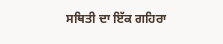ਸਥਿਤੀ ਦਾ ਇੱਕ ਗਹਿਰਾ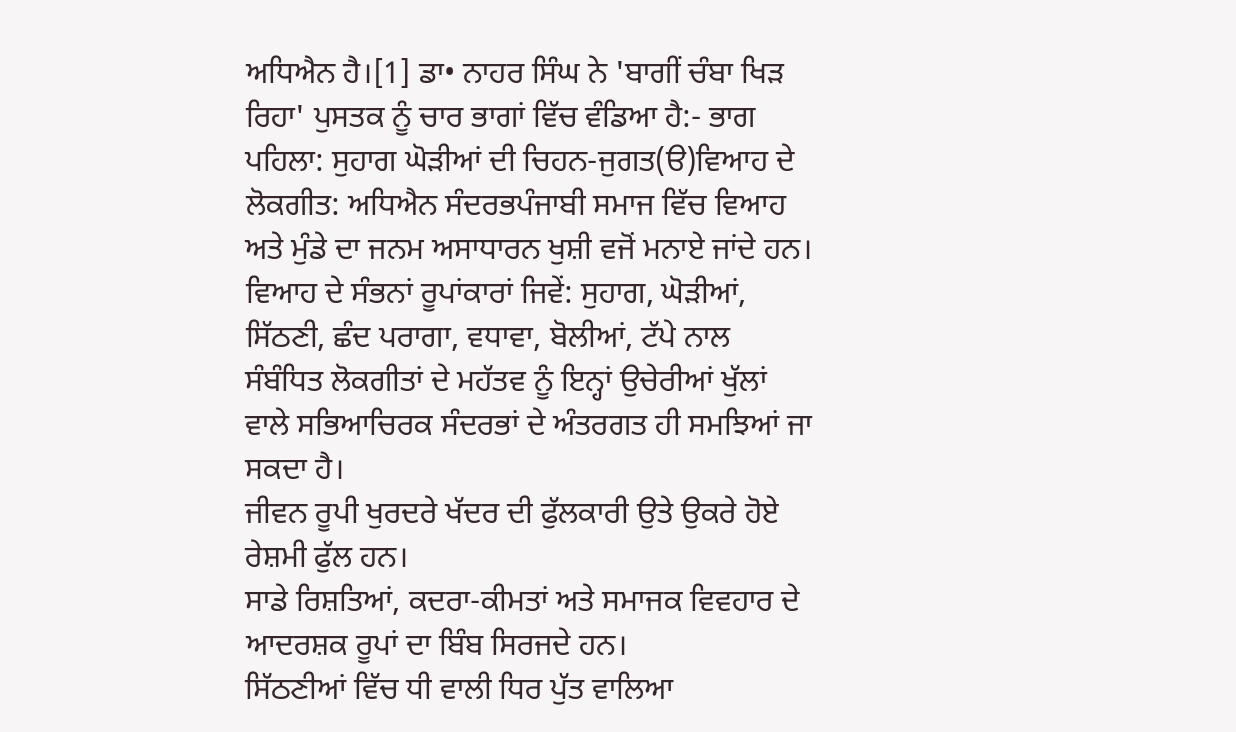ਅਧਿਐਨ ਹੈ।[1] ਡਾ• ਨਾਹਰ ਸਿੰਘ ਨੇ 'ਬਾਗੀਂ ਚੰਬਾ ਖਿੜ ਰਿਹਾ' ਪੁਸਤਕ ਨੂੰ ਚਾਰ ਭਾਗਾਂ ਵਿੱਚ ਵੰਡਿਆ ਹੈ:- ਭਾਗ ਪਹਿਲਾ: ਸੁਹਾਗ ਘੋੜੀਆਂ ਦੀ ਚਿਹਨ-ਜੁਗਤ(ੳ)ਵਿਆਹ ਦੇ ਲੋਕਗੀਤ: ਅਧਿਐਨ ਸੰਦਰਭਪੰਜਾਬੀ ਸਮਾਜ ਵਿੱਚ ਵਿਆਹ ਅਤੇ ਮੁੰਡੇ ਦਾ ਜਨਮ ਅਸਾਧਾਰਨ ਖੁਸ਼ੀ ਵਜੋਂ ਮਨਾਏ ਜਾਂਦੇ ਹਨ। ਵਿਆਹ ਦੇ ਸੰਭਨਾਂ ਰੂਪਾਂਕਾਰਾਂ ਜਿਵੇਂ: ਸੁਹਾਗ, ਘੋੜੀਆਂ, ਸਿੱਠਣੀ, ਛੰਦ ਪਰਾਗਾ, ਵਧਾਵਾ, ਬੋਲੀਆਂ, ਟੱਪੇ ਨਾਲ ਸੰਬੰਧਿਤ ਲੋਕਗੀਤਾਂ ਦੇ ਮਹੱਤਵ ਨੂੰ ਇਨ੍ਹਾਂ ਉਚੇਰੀਆਂ ਖੁੱਲਾਂ ਵਾਲੇ ਸਭਿਆਚਿਰਕ ਸੰਦਰਭਾਂ ਦੇ ਅੰਤਰਗਤ ਹੀ ਸਮਝਿਆਂ ਜਾ ਸਕਦਾ ਹੈ।
ਜੀਵਨ ਰੂਪੀ ਖੁਰਦਰੇ ਖੱਦਰ ਦੀ ਫੁੱਲਕਾਰੀ ਉਤੇ ਉਕਰੇ ਹੋਏ ਰੇਸ਼ਮੀ ਫੁੱਲ ਹਨ।
ਸਾਡੇ ਰਿਸ਼ਤਿਆਂ, ਕਦਰਾ-ਕੀਮਤਾਂ ਅਤੇ ਸਮਾਜਕ ਵਿਵਹਾਰ ਦੇ ਆਦਰਸ਼ਕ ਰੂਪਾਂ ਦਾ ਬਿੰਬ ਸਿਰਜਦੇ ਹਨ।
ਸਿੱਠਣੀਆਂ ਵਿੱਚ ਧੀ ਵਾਲੀ ਧਿਰ ਪੁੱਤ ਵਾਲਿਆ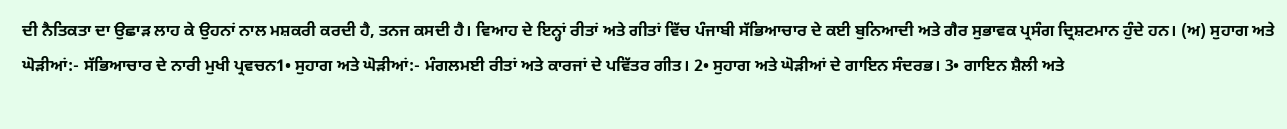ਦੀ ਨੈਤਿਕਤਾ ਦਾ ਉਛਾੜ ਲਾਹ ਕੇ ਉਹਨਾਂ ਨਾਲ ਮਸ਼ਕਰੀ ਕਰਦੀ ਹੈ, ਤਨਜ ਕਸਦੀ ਹੈ। ਵਿਆਹ ਦੇ ਇਨ੍ਹਾਂ ਰੀਤਾਂ ਅਤੇ ਗੀਤਾਂ ਵਿੱਚ ਪੰਜਾਬੀ ਸੱਭਿਆਚਾਰ ਦੇ ਕਈ ਬੁਨਿਆਦੀ ਅਤੇ ਗੈਰ ਸੁਭਾਵਕ ਪ੍ਰਸੰਗ ਦ੍ਰਿਸ਼ਟਮਾਨ ਹੁੰਦੇ ਹਨ। (ਅ) ਸੁਹਾਗ ਅਤੇ ਘੋੜੀਆਂ:- ਸੱਭਿਆਚਾਰ ਦੇ ਨਾਰੀ ਮੁਖੀ ਪ੍ਰਵਚਨ1• ਸੁਹਾਗ ਅਤੇ ਘੋੜੀਆਂ:- ਮੰਗਲਮਈ ਰੀਤਾਂ ਅਤੇ ਕਾਰਜਾਂ ਦੇ ਪਵਿੱਤਰ ਗੀਤ। 2• ਸੁਹਾਗ ਅਤੇ ਘੋੜੀਆਂ ਦੇ ਗਾਇਨ ਸੰਦਰਭ। 3• ਗਾਇਨ ਸ਼ੈਲੀ ਅਤੇ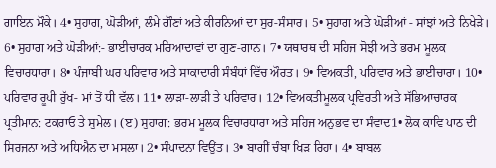ਗਾਇਨ ਮੌਕੇ। 4• ਸੁਹਾਗ, ਘੋੜੀਆਂ, ਲੰਮੇ ਗੌਣਾਂ ਅਤੇ ਕੀਰਨਿਆਂ ਦਾ ਸੁਰ-ਸੰਸਾਰ। 5• ਸੁਹਾਗ ਅਤੇ ਘੋੜੀਆਂ - ਸਾਂਝਾਂ ਅਤੇ ਨਿਖੇੜੇ। 6• ਸੁਹਾਗ ਅਤੇ ਘੋੜੀਆਂ:- ਭਾਈਚਾਰਕ ਮਰਿਆਦਾਵਾਂ ਦਾ ਗੁਣ-ਗਾਨ। 7• ਯਥਾਰਥ ਦੀ ਸਹਿਜ ਸੋਝੀ ਅਤੇ ਭਰਮ ਮੂਲਕ ਵਿਚਾਰਧਾਰਾ। 8• ਪੰਜਾਬੀ ਘਰ ਪਰਿਵਾਰ ਅਤੇ ਸਾਕਾਦਾਰੀ ਸੰਬੰਧਾਂ ਵਿੱਚ ਔਰਤ। 9• ਵਿਅਕਤੀ, ਪਰਿਵਾਰ ਅਤੇ ਭਾਈਚਾਰਾ। 10• ਪਰਿਵਾਰ ਰੂਪੀ ਰੁੱਖ- ਮਾਂ ਤੋਂ ਧੀ ਵੱਲ। 11• ਲਾੜਾ-ਲਾੜੀ ਤੇ ਪਰਿਵਾਰ। 12• ਵਿਅਕਤੀਮੂਲਕ ਪ੍ਰਵਿਰਤੀ ਅਤੇ ਸੱਭਿਆਚਾਰਕ ਪ੍ਰਤੀਮਾਨ: ਟਕਰਾਓ ਤੇ ਸੁਮੇਲ। (ੲ) ਸੁਹਾਗ: ਭਰਮ ਮੂਲਕ ਵਿਚਾਰਧਾਰਾ ਅਤੇ ਸਹਿਜ ਅਨੁਭਵ ਦਾ ਸੰਵਾਦ1• ਲੋਕ ਕਾਵਿ ਪਾਠ ਦੀ ਸਿਰਜਨਾ ਅਤੇ ਅਧਿਐਨ ਦਾ ਮਸਲਾ। 2• ਸੰਪਾਦਨਾ ਵਿਉਂਤ। 3• ਬਾਗੀਂ ਚੰਬਾ ਖਿੜ ਰਿਹਾ। 4• ਬਾਬਲ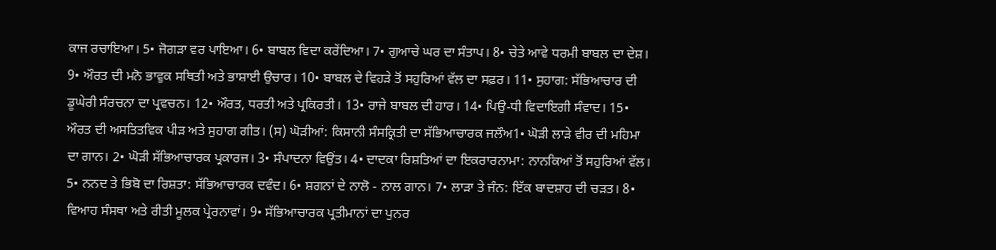ਕਾਜ ਰਚਾਇਆ। 5• ਜੋਗੜਾ ਵਰ ਪਾਇਆ। 6• ਬਾਬਲ ਵਿਦਾ ਕਰੇਂਦਿਆ। 7• ਗੁਆਚੇ ਘਰ ਦਾ ਸੰਤਾਪ। 8• ਚੇਤੇ ਆਵੇ ਧਰਮੀ ਬਾਬਲ ਦਾ ਦੇਸ਼। 9• ਔਰਤ ਦੀ ਮਨੋ ਭਾਵੁਕ ਸਥਿਤੀ ਅਤੇ ਭਾਸ਼ਾਈ ਉਚਾਰ। 10• ਬਾਬਲ ਦੇ ਵਿਹੜੇ ਤੋਂ ਸਹੁਰਿਆਂ ਵੱਲ ਦਾ ਸਫ਼ਰ। 11• ਸੁਹਾਗ: ਸੱਭਿਆਚਾਰ ਦੀ ਡੂਘੇਰੀ ਸੰਰਚਨਾ ਦਾ ਪ੍ਰਵਚਨ। 12• ਔਰਤ, ਧਰਤੀ ਅਤੇ ਪ੍ਰਕਿਰਤੀ। 13• ਰਾਜੇ ਬਾਬਲ ਦੀ ਹਾਰ। 14• ਪਿਉ-ਧੀ ਵਿਦਾਇਗੀ ਸੰਵਾਦ। 15• ਔਰਤ ਦੀ ਅਸਤਿਤਵਿਕ ਪੀੜ ਅਤੇ ਸੁਹਾਗ ਗੀਤ। (ਸ) ਘੋੜੀਆਂ: ਕਿਸਾਨੀ ਸੰਸਕ੍ਰਿਤੀ ਦਾ ਸੱਭਿਆਚਾਰਕ ਜਲੌਅ1• ਘੋੜੀ ਲਾੜੇ ਵੀਰ ਦੀ ਮਹਿਮਾ ਦਾ ਗਾਨ। 2• ਘੋੜੀ ਸੱਭਿਆਚਾਰਕ ਪ੍ਰਕਾਰਜ। 3• ਸੰਪਾਦਨਾ ਵਿਉਂਤ। 4• ਦਾਦਕਾ ਰਿਸ਼ਤਿਆਂ ਦਾ ਇਕਰਾਰਨਾਮਾ: ਨਾਨਕਿਆਂ ਤੋਂ ਸਹੁਰਿਆਂ ਵੱਲ। 5• ਨਨਦ ਤੇ ਭਿਬੋ ਦਾ ਰਿਸ਼ਤਾ: ਸੱਭਿਆਚਾਰਕ ਦਵੰਦ। 6• ਸ਼ਗਨਾਂ ਦੇ ਨਾਲੋ - ਨਾਲ ਗਾਨ। 7• ਲਾੜਾ ਤੇ ਜੰਨ: ਇੱਕ ਬਾਦਸ਼ਾਹ ਦੀ ਚੜਤ। 8• ਵਿਆਹ ਸੰਸਥਾ ਅਤੇ ਰੀਤੀ ਮੂਲਕ ਪ੍ਰੇਰਨਾਵਾਂ। 9• ਸੱਭਿਆਚਾਰਕ ਪ੍ਰਤੀਮਾਨਾਂ ਦਾ ਪੁਨਰ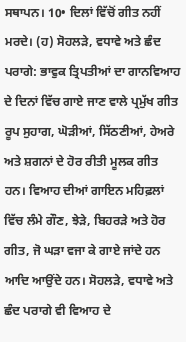ਸਥਾਪਨ। 10• ਦਿਲਾਂ ਵਿੱਚੋਂ ਗੀਤ ਨਹੀਂ ਮਰਦੇ। (ਹ) ਸੋਹਲੜੇ, ਵਧਾਵੇ ਅਤੇ ਛੰਦ ਪਰਾਗੇ: ਭਾਵੁਕ ਤ੍ਰਿਪਤੀਆਂ ਦਾ ਗਾਨਵਿਆਹ ਦੇ ਦਿਨਾਂ ਵਿੱਚ ਗਾਏ ਜਾਣ ਵਾਲੇ ਪ੍ਰਮੁੱਖ ਗੀਤ ਰੂਪ ਸੁਹਾਗ, ਘੋੜੀਆਂ, ਸਿੱਠਣੀਆਂ, ਹੇਅਰੇ ਅਤੇ ਸ਼ਗਨਾਂ ਦੇ ਹੋਰ ਰੀਤੀ ਮੂਲਕ ਗੀਤ ਹਨ। ਵਿਆਹ ਦੀਆਂ ਗਾਇਨ ਮਹਿਫ਼ਲਾਂ ਵਿੱਚ ਲੰਮੇ ਗੌਣ, ਝੇੜੇ, ਬਿਹਰੜੇ ਅਤੇ ਹੋਰ ਗੀਤ, ਜੋ ਘੜਾ ਵਜਾ ਕੇ ਗਾਏ ਜਾਂਦੇ ਹਨ ਆਦਿ ਆਉਂਦੇ ਹਨ। ਸੋਹਲੜੇ, ਵਧਾਵੇ ਅਤੇ ਛੰਦ ਪਰਾਗੇ ਵੀ ਵਿਆਹ ਦੇ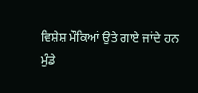ਵਿਸ਼ੇਸ਼ ਮੌਕਿਆਂ ਉਤੇ ਗਾਏ ਜਾਂਦੇ ਹਨ
ਮੁੰਡੇ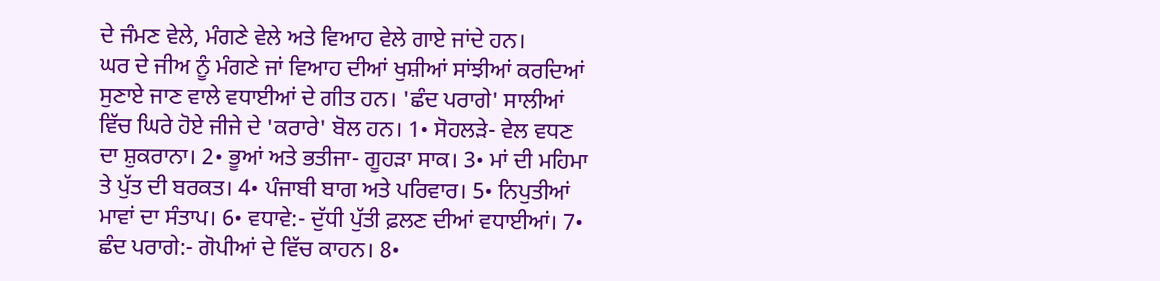ਦੇ ਜੰਮਣ ਵੇਲੇ, ਮੰਗਣੇ ਵੇਲੇ ਅਤੇ ਵਿਆਹ ਵੇਲੇ ਗਾਏ ਜਾਂਦੇ ਹਨ।
ਘਰ ਦੇ ਜੀਅ ਨੂੰ ਮੰਗਣੇ ਜਾਂ ਵਿਆਹ ਦੀਆਂ ਖੁਸ਼ੀਆਂ ਸਾਂਝੀਆਂ ਕਰਦਿਆਂ ਸੁਣਾਏ ਜਾਣ ਵਾਲੇ ਵਧਾਈਆਂ ਦੇ ਗੀਤ ਹਨ। 'ਛੰਦ ਪਰਾਗੇ' ਸਾਲੀਆਂ ਵਿੱਚ ਘਿਰੇ ਹੋਏ ਜੀਜੇ ਦੇ 'ਕਰਾਰੇ' ਬੋਲ ਹਨ। 1• ਸੋਹਲੜੇ- ਵੇਲ ਵਧਣ ਦਾ ਸ਼ੁਕਰਾਨਾ। 2• ਭੂਆਂ ਅਤੇ ਭਤੀਜਾ- ਗੂਹੜਾ ਸਾਕ। 3• ਮਾਂ ਦੀ ਮਹਿਮਾ ਤੇ ਪੁੱਤ ਦੀ ਬਰਕਤ। 4• ਪੰਜਾਬੀ ਬਾਗ ਅਤੇ ਪਰਿਵਾਰ। 5• ਨਿਪੁਤੀਆਂ ਮਾਵਾਂ ਦਾ ਸੰਤਾਪ। 6• ਵਧਾਵੇ:- ਦੁੱਧੀ ਪੁੱਤੀ ਫ਼ਲਣ ਦੀਆਂ ਵਧਾਈਆਂ। 7• ਛੰਦ ਪਰਾਗੇ:- ਗੋਪੀਆਂ ਦੇ ਵਿੱਚ ਕਾਹਨ। 8•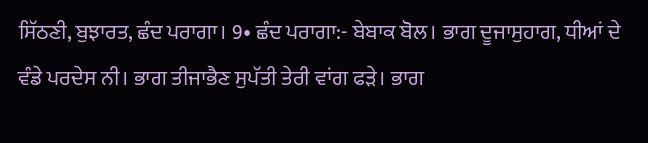ਸਿੱਠਣੀ, ਬੁਝਾਰਤ, ਛੰਦ ਪਰਾਗਾ। 9• ਛੰਦ ਪਰਾਗਾ:- ਬੇਬਾਕ ਬੋਲ। ਭਾਗ ਦੂਜਾਸੁਹਾਗ, ਧੀਆਂ ਦੇ ਵੰਡੇ ਪਰਦੇਸ ਨੀ। ਭਾਗ ਤੀਜਾਭੈਣ ਸੁਪੱਤੀ ਤੇਰੀ ਵਾਂਗ ਫੜੇ। ਭਾਗ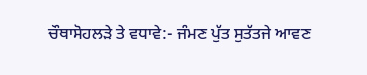ਚੌਥਾਸੋਹਲੜੇ ਤੇ ਵਧਾਵੇ:- ਜੰਮਣ ਪੁੱਤ ਸੁਤੱਤਜੇ ਆਵਣ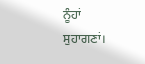ਨੂੰਹਾਂ ਸੁਹਾਗਣਾਂ।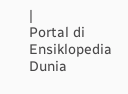|
Portal di Ensiklopedia Dunia